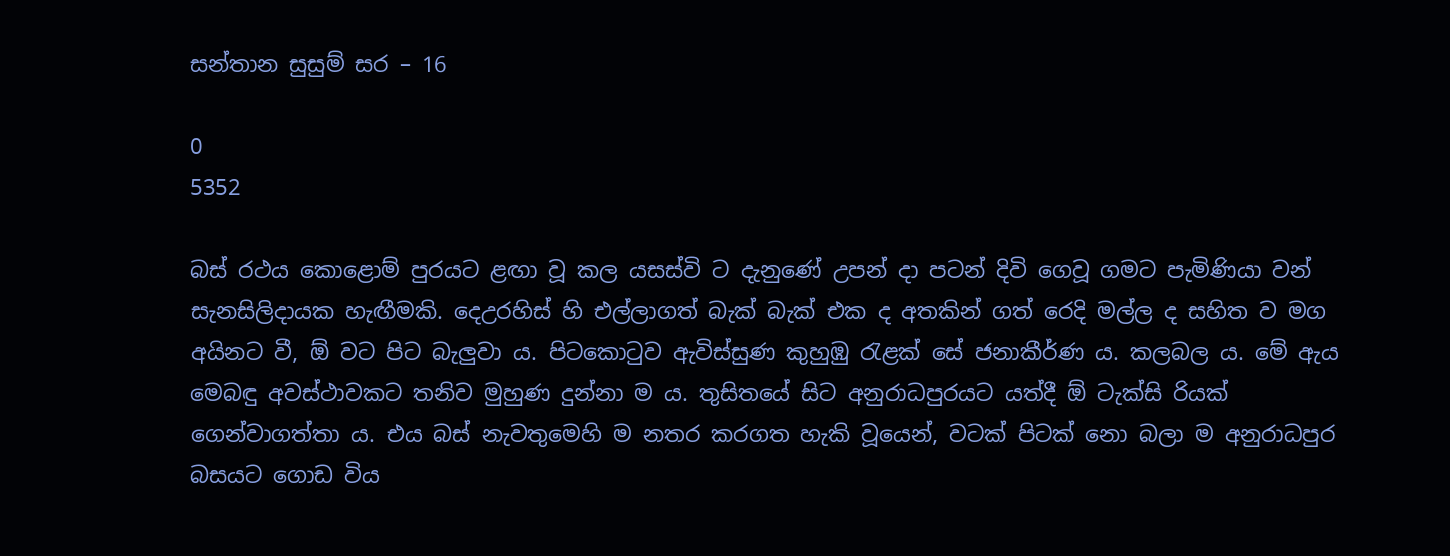සන්තාන සුසුම් සර – 16

0
5352

බස් රථය කොළොම් පුරයට ළඟා වූ කල යසස්වි ට දැනුණේ උපන් දා පටන් දිවි ගෙවූ ගමට පැමිණියා වන් සැනසිලිදායක හැඟීමකි. දෙඋරහිස් හි එල්ලාගත් බැක් බැක් එක ද අතකින් ගත් රෙදි මල්ල ද සහිත ව මග අයිනට වී, ඕ වට පිට බැලුවා ය. පිටකොටුව ඇවිස්සුණ කුහුඹු රැළක් සේ ජනාකීර්ණ ය. කලබල ය. මේ ඇය මෙබඳු අවස්ථාවකට තනිව මුහුණ දුන්නා ම ය. තුසිතයේ සිට අනුරාධපුරයට යත්දී ඕ ටැක්සි රියක් ගෙන්වාගත්තා ය. එය බස් නැවතුමෙහි ම නතර කරගත හැකි වූයෙන්, වටක් පිටක් නො බලා ම අනුරාධපුර බසයට ගොඩ විය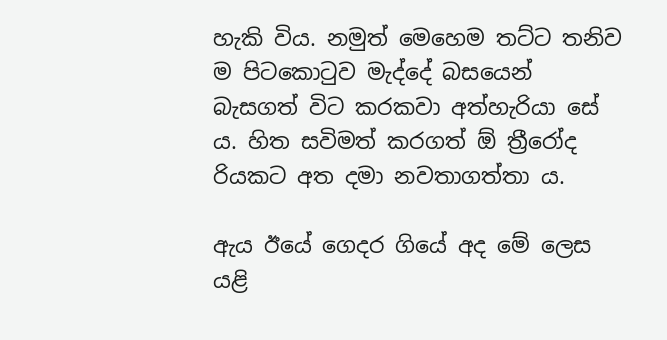හැකි විය. නමුත් මෙහෙම තට්ට තනිව ම පිටකොටුව මැද්දේ බසයෙන් බැසගත් විට කරකවා අත්හැරියා සේ ය. හිත සවිමත් කරගත් ඕ ත්‍රීරෝද රියකට අත දමා නවතාගත්තා ය.

ඇය ඊයේ ගෙදර ගියේ අද මේ ලෙස යළි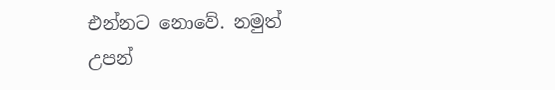එන්නට නොවේ. නමුත් උපන්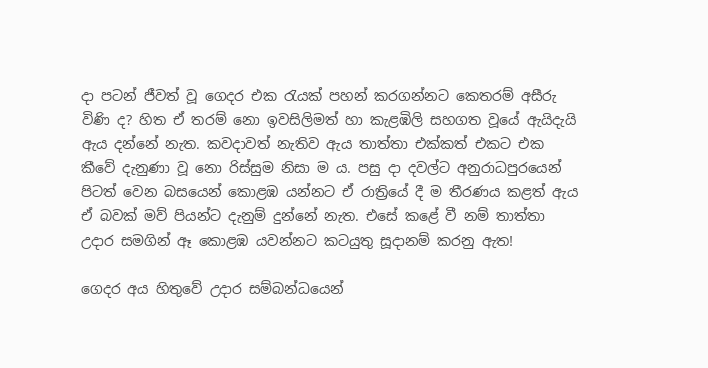දා පටන් ජීවත් වූ ගෙදර එක රැයක් පහන් කරගන්නට කෙතරම් අසීරු විණි ද? හිත ඒ තරම් නො ඉවසිලිමත් හා කැළඹිලි සහගත වූයේ ඇයිදැයි ඇය දන්නේ නැත. කවදාවත් නැතිව ඇය තාත්තා එක්කත් එකට එක කීවේ දැනුණා වූ නො රිස්සුම නිසා ම ය. පසු දා දවල්ට අනුරාධපුරයෙන් පිටත් වෙන බසයෙන් කොළඹ යන්නට ඒ රාත්‍රියේ දී ම තීරණය කළත් ඇය ඒ බවක් මව් පියන්ට දැනුම් දුන්නේ නැත. එසේ කළේ වී නම් තාත්තා උදාර සමගින් ඈ කොළඹ යවන්නට කටයුතු සූදානම් කරනු ඇත!

ගෙදර අය හිතුවේ උදාර සම්බන්ධයෙන්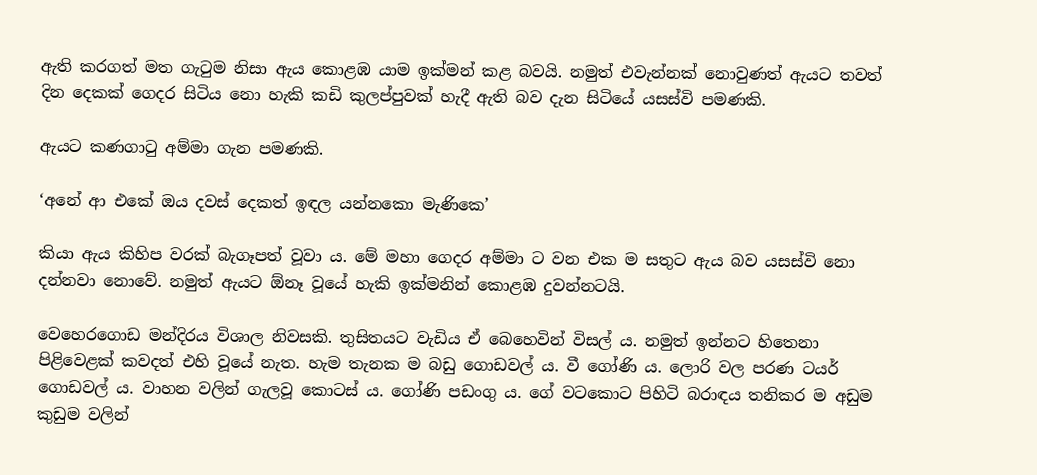ඇති කරගත් මත ගැටුම නිසා ඇය කොළඹ යාම ඉක්මන් කළ බවයි. නමුත් එවැන්නක් නොවුණත් ඇයට තවත් දින දෙකක් ගෙදර සිටිය නො හැකි කඩි කුලප්පුවක් හැදී ඇති බව දැන සිටියේ යසස්වි පමණකි.

ඇයට කණගාටු අම්මා ගැන පමණකි.

‘අනේ ආ එකේ ඔය දවස් දෙකත් ඉඳල යන්නකො මැණිකෙ’

කියා ඇය කිහිප වරක් බැගෑපත් වූවා ය. මේ මහා ගෙදර අම්මා ට වන එක ම සතුට ඇය බව යසස්වි නො දන්නවා නොවේ. නමුත් ඇයට ඕනෑ වූයේ හැකි ඉක්මනින් කොළඹ දුවන්නටයි.

වෙහෙරගොඩ මන්දිරය විශාල නිවසකි. තුසිතයට වැඩිය ඒ බෙහෙවින් විසල් ය. නමුත් ඉන්නට හිතෙනා පිළිවෙළක් කවදත් එහි වූයේ නැත. හැම තැනක ම බඩු ගොඩවල් ය. වී ගෝණි ය. ලොරි වල පරණ ටයර් ගොඩවල් ය. වාහන වලින් ගැලවූ කොටස් ය. ගෝණි පඩංගු ය. ගේ වටකොට පිහිටි බරාඳය තනිකර ම අඩුම කුඩුම වලින්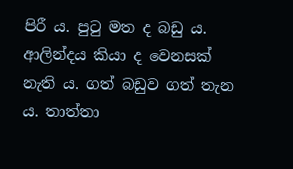පිරී ය. පුටු මත ද බඩු ය. ආලින්දය කියා ද වෙනසක් නැති ය. ගත් බඩුව ගත් තැන ය. තාත්තා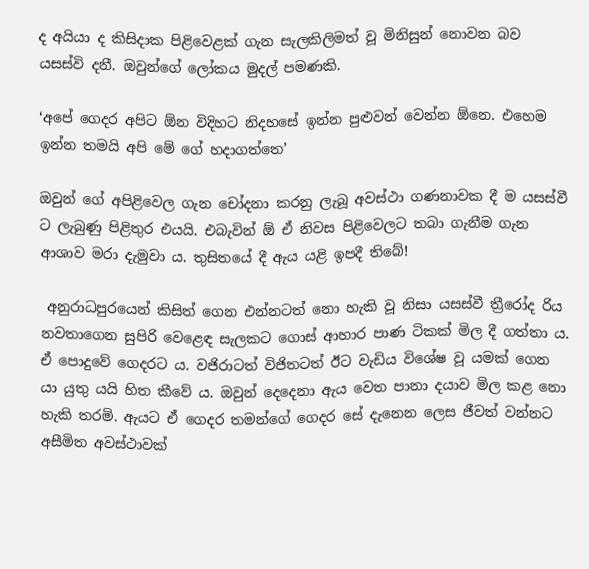ද අයියා ද කිසිදාක පිළිවෙළක් ගැන සැලකිලිමත් වූ මිනිසුන් නොවන බව යසස්වි දනී. ඔවුන්ගේ ලෝකය මුදල් පමණකි.

‘අපේ ගෙදර අපිට ඕන විදිහට නිදහසේ ඉන්න පුළුවන් වෙන්න ඕනෙ. එහෙම ඉන්න තමයි අපි මේ ගේ හදාගත්තෙ’

ඔවුන් ගේ අපිළිවෙල ගැන චෝදනා කරනු ලැබූ අවස්ථා ගණනාවක දී ම යසස්වී ට ලැබුණු පිළිතුර එයයි. එබැවින් ඕ ඒ නිවස පිළිවෙලට තබා ගැනීම ගැන ආශාව මරා දැමුවා ය. තුසිතයේ දී ඇය යළි ඉපදී තිබේ!

 අනුරාධපුරයෙන් කිසිත් ගෙන එන්නටත් නො හැකි වූ නිසා යසස්වී ත්‍රීරෝද රිය නවතාගෙන සුපිරි වෙළෙඳ සැලකට ගොස් ආහාර පාණ ටිකක් මිල දී ගත්තා ය. ඒ පොදුවේ ගෙදරට ය. වජිරාටත් විජිතටත් ඊට වැඩිය විශේෂ වූ යමක් ගෙන යා යුතු යයි හිත කීවේ ය. ඔවුන් දෙදෙනා ඇය වෙත පානා දයාව මිල කළ නො හැකි තරමි. ඇයට ඒ ගෙදර තමන්ගේ ගෙදර සේ දැනෙන ලෙස ජීවත් වන්නට අසීමිත අවස්ථාවක්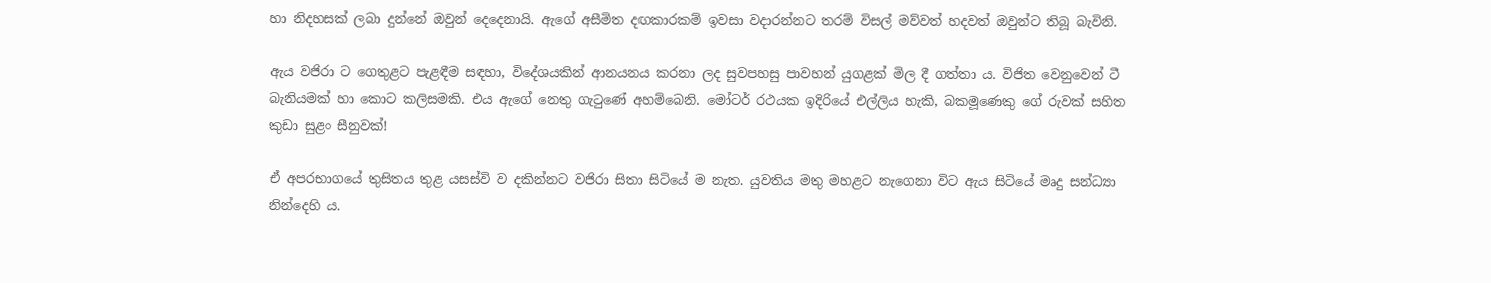හා නිදහසක් ලබා දුන්නේ ඔවුන් දෙදෙනායි. ඇගේ අසීමිත දඟකාරකම් ඉවසා වදාරන්නට තරම් විසල් මව්වත් හදවත් ඔවුන්ට තිබූ බැවිනි.

ඇය වජිරා ට ගෙතුළට පැළඳීම සඳහා, විදේශයකින් ආනයනය කරනා ලද සුවපහසු පාවහන් යුගළක් මිල දී ගත්තා ය. විජිත වෙනුවෙන් ටී බැනියමක් හා කොට කලිසමකි. එය ඇගේ නෙතු ගැටුණේ අහම්බෙනි. මෝටර් රථයක ඉදිරියේ එල්ලිය හැකි, බකමූණෙකු ගේ රුවක් සහිත කුඩා සුළං සීනුවක්!

ඒ අපරභාගයේ තුසිතය තුළ යසස්වි ව දකින්නට වජිරා සිතා සිටියේ ම නැත. යුවතිය මතු මහළට නැගෙනා විට ඇය සිටියේ මෘදු සන්ධ්‍යා නින්දෙහි ය.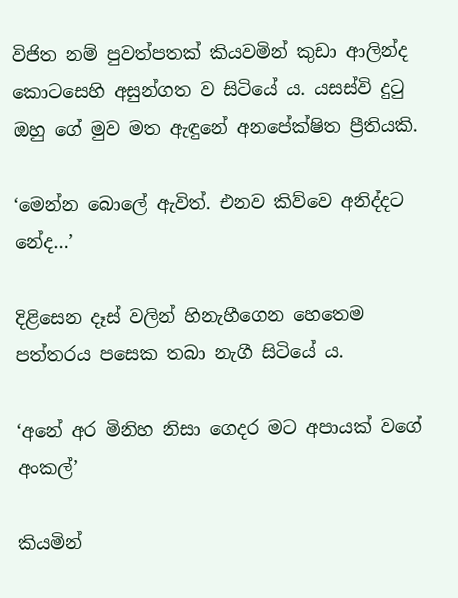විජිත නම් පුවත්පතක් කියවමින් කුඩා ආලින්ද කොටසෙහි අසුන්ගත ව සිටියේ ය. යසස්වි දුටු ඔහු ගේ මුව මත ඇඳුනේ අනපේක්ෂිත ප්‍රීතියකි.

‘මෙන්න බොලේ ඇවිත්. එනව කිව්වෙ අනිද්දට නේද…’

දිළිසෙන දෑස් වලින් හිනැහීගෙන හෙතෙම පත්තරය පසෙක තබා නැගී සිටියේ ය.

‘අනේ අර මිනිහ නිසා ගෙදර මට අපායක් වගේ අංකල්’

කියමින්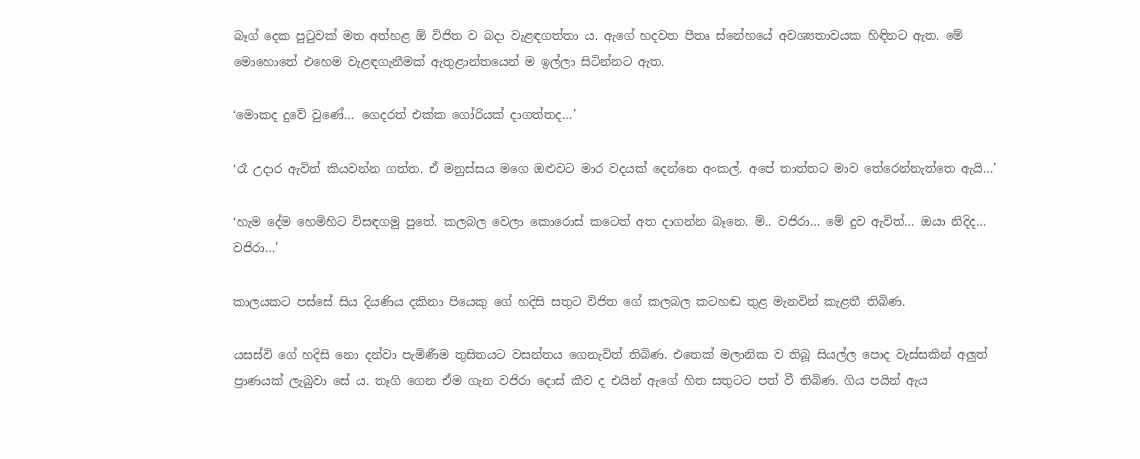බෑග් දෙක පුටුවක් මත අත්හළ ඕ විජිත ව බදා වැළඳගත්තා ය. ඇගේ හදවත පීතෘ ස්නේහයේ අවශ්‍යතාවයක හිඳිනට ඇත. මේ මොහොතේ එහෙම වැළඳගැනීමක් ඇතුළාන්තයෙන් ම ඉල්ලා සිටින්නට ඇත.

‘මොකද දුවේ වුණේ… ගෙදරත් එක්ක ගෝරියක් දාගත්තද…’

‘රෑ උදාර ඇවිත් කියවන්න ගත්ත. ඒ මනුස්සය මගෙ ඔළුවට මාර වදයක් දෙන්නෙ අංකල්. අපේ තාත්තට මාව තේරෙන්නැත්තෙ ඇයි…’

‘හැම දේම හෙමිහිට විසඳගමු පුතේ. කලබල වෙලා කොරොස් කටෙත් අත දාගන්න බෑනෙ. ම්.. වජිරා… මේ දුව ඇවිත්… ඔයා නිදිද… වජිරා…’

කාලයකට පස්සේ සිය දියණිය දකිනා පියෙකු ගේ හදිසි සතුට විජිත ගේ කලබල කටහඬ තුළ මැනවින් කැළතී තිබිණ.

යසස්වි ගේ හදිසි නො දන්වා පැමිණීම තුසිතයට වසන්තය ගෙනැවිත් තිබිණ. එතෙක් මලානික ව තිබූ සියල්ල පොද වැස්සකින් අලුත් ප්‍රාණයක් ලැබුවා සේ ය. තෑගි ගෙන ඒම ගැන වජිරා දොස් කීව ද එයින් ඇගේ හිත සතුටට පත් වී තිබිණ. ගිය පයින් ඇය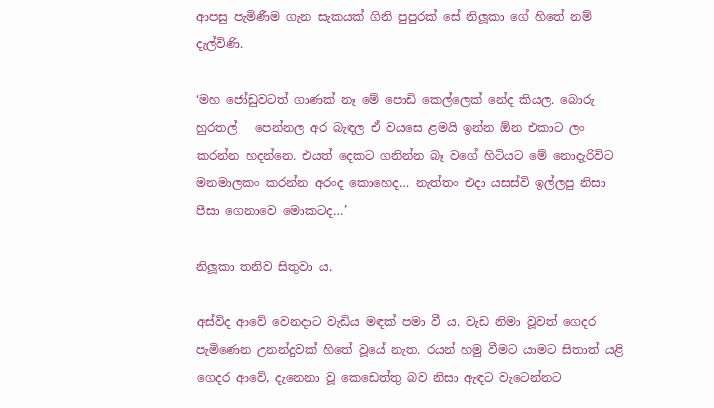ආපසු පැමිණීම ගැන සැකයක් ගිනි පුපුරක් සේ නිලූකා ගේ හිතේ නම් දැල්විණි.

‘මහ ජෝඩුවටත් ගාණක් නෑ මේ පොඩි කෙල්ලෙක් නේද කියල. බොරු හුරතල්   පෙන්නල අර බැඳල ඒ වයසෙ ළමයි ඉන්න ඕන එකාට ලං කරන්න හදන්නෙ. එයත් දෙකට ගනින්න බෑ වගේ හිටියට මේ නොදැරිවිට මනමාලකං කරන්න අරංද කොහෙද… නැත්තං එදා යසස්වි ඉල්ලපු නිසා පීසා ගෙනාවෙ මොකටද…’

නිලූකා තනිව සිතුවා ය.

අස්විද ආවේ වෙනදාට වැඩිය මඳක් පමා වී ය. වැඩ නිමා වූවත් ගෙදර පැමිණෙන උනන්දුවක් හිතේ වූයේ නැත. රයන් හමු වීමට යාමට සිතාත් යළි ගෙදර ආවේ, දැනෙනා වූ කෙඩෙත්තු බව නිසා ඇඳට වැටෙන්නට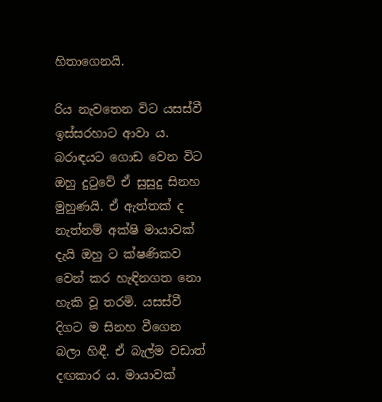හිතාගෙනයි.

රිය නැවතෙන විට යසස්වී ඉස්සරහාට ආවා ය. බරාඳයට ගොඩ වෙන විට ඔහු දුටුවේ ඒ සුසුදු සිනහ මුහුණයි. ඒ ඇත්තක් ද නැත්නම් අක්ෂි මායාවක් දැයි ඔහු ට ක්ෂණිකව වෙන් කර හැඳිනගත නො හැකි වූ තරමි. යසස්වී දිගට ම සිනහ වීගෙන බලා හිඳී. ඒ බැල්ම වඩාත් දඟකාර ය. මායාවක්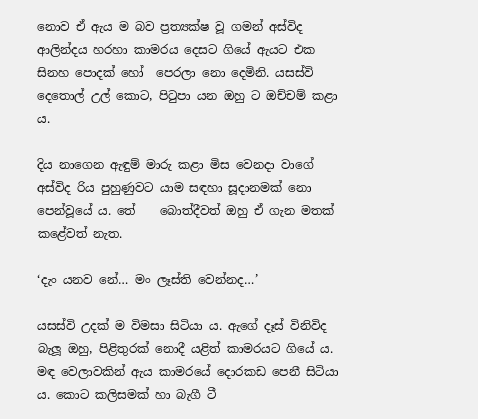නොව ඒ ඇය ම බව ප්‍රත්‍යක්ෂ වූ ගමන් අස්විද ආලින්දය හරහා කාමරය දෙසට ගියේ ඇයට එක සිනහ පොදක් හෝ  පෙරලා නො දෙමිනි. යසස්වි දෙතොල් උල් කොට, පිටුපා යන ඔහු ට ඔච්චම් කළා ය.

දිය නාගෙන ඇඳුම් මාරු කළා මිස වෙනදා වාගේ අස්විද රිය පුහුණුවට යාම සඳහා සූදානමක් නො පෙන්වූයේ ය. තේ    බොත්දීවත් ඔහු ඒ ගැන මතක් කළේවත් නැත.

‘දැං යනව නේ… මං ලෑස්ති වෙන්නද…’

යසස්වි උදක් ම විමසා සිටියා ය. ඇගේ දෑස් විනිවිද බැලූ ඔහු, පිළිතුරක් නොදී යළිත් කාමරයට ගියේ ය. මඳ වෙලාවකින් ඇය කාමරයේ දොරකඩ පෙනී සිටියා ය. කොට කලිසමක් හා බැගී ටී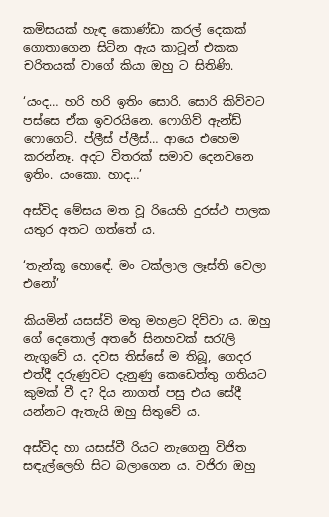කමිසයක් හැඳ කොණ්ඩා කරල් දෙකක් ගොතාගෙන සිටින ඇය කාටූන් එකක චරිතයක් වාගේ කියා ඔහු ට සිතිණි.

‘යංද… හරි හරි ඉතිං සොරි. සොරි කිව්වට පස්සෙ ඒක ඉවරයිනෙ. ෆොගිව් ඇන්ඩ් ෆොගෙට්. ප්ලීස් ප්ලීස්… ආයෙ එහෙම කරන්නෑ. අදට විතරක් සමාව දෙනවනෙ ඉතිං. යංකො. හාද…’

අස්විද මේසය මත වූ රියෙහි දුරස්ථ පාලක යතුර අතට ගත්තේ ය.

‘තැන්කූ හොඳේ. මං ටක්ලාල ලෑස්ති වෙලා එනෝ’

කියමින් යසස්වි මතු මහළට දිව්වා ය. ඔහු ගේ දෙතොල් අතරේ සිනහවක් සරැලි නැගුවේ ය. දවස තිස්සේ ම තිබූ, ගෙදර එත්දී දරුණුවට දැනුණු කෙඩෙත්තු ගතියට කුමක් වී ද? දිය නාගත් පසු එය සේදී යන්නට ඇතැයි ඔහු සිතුවේ ය.

අස්විද හා යසස්වී රියට නැගෙනු විජිත සඳැල්ලෙහි සිට බලාගෙන ය. වජිරා ඔහු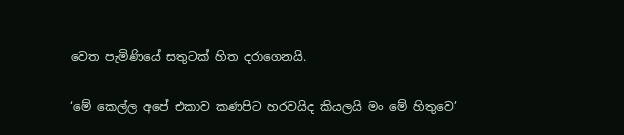වෙත පැමිණියේ සතුටක් හිත දරාගෙනයි.

‘මේ කෙල්ල අපේ එකාව කණපිට හරවයිද කියලයි මං මේ හිතුවෙ’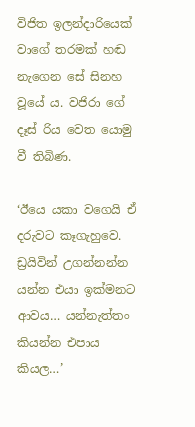විජිත ඉලන්දාරියෙක් වාගේ තරමක් හඬ නැගෙන සේ සිනහ වූයේ ය. වජිරා ගේ දෑස් රිය වෙත යොමු වී තිබිණ.

‘ඊයෙ යකා වගෙයි ඒ දරුවට කෑගැහුවෙ. ඩ්‍රයිවින් උගන්නන්න යන්න එයා ඉක්මනට ආවය… යන්නැත්තං කියන්න එපාය කියල…’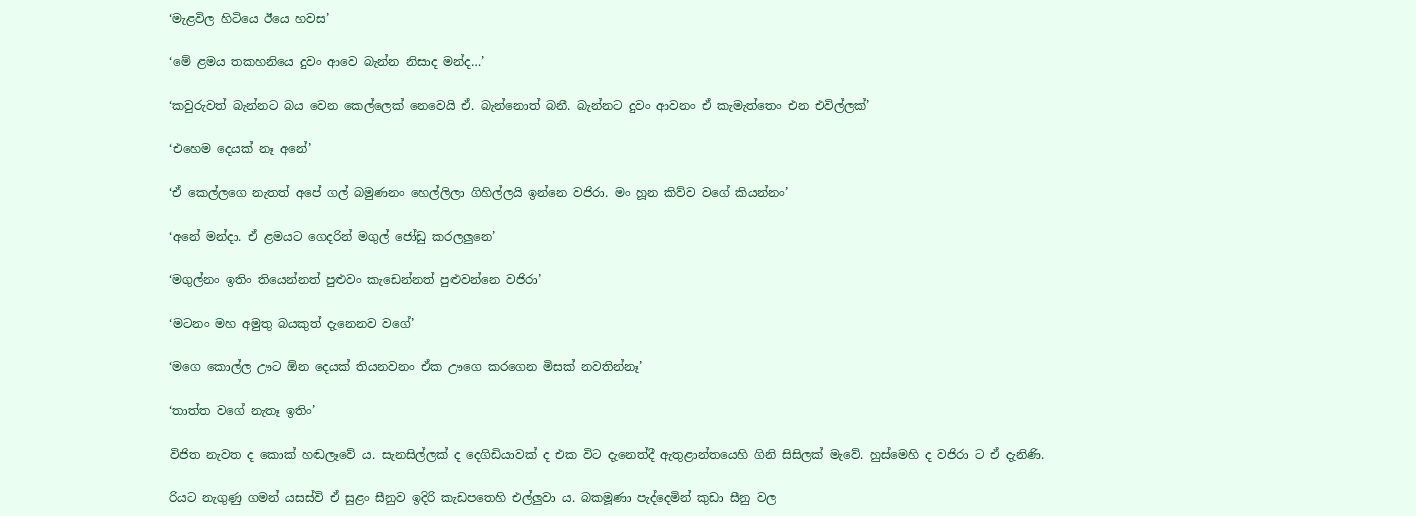‘මැළවිල හිටියෙ ඊයෙ හවස’

‘මේ ළමය තකහනියෙ දුවං ආවෙ බැන්න නිසාද මන්ද…’

‘කවුරුවත් බැන්නට බය වෙන කෙල්ලෙක් නෙවෙයි ඒ. බැන්නොත් බනී. බැන්නට දුවං ආවනං ඒ කැමැත්තෙං එන එවිල්ලක්’

‘එහෙම දෙයක් නෑ අනේ’

‘ඒ කෙල්ලගෙ නැතත් අපේ ගල් බමුණනං හෙල්ලිලා ගිහිල්ලයි ඉන්නෙ වජිරා. මං හූන කිව්ව වගේ කියන්නං’

‘අනේ මන්දා. ඒ ළමයට ගෙදරින් මගුල් ජෝඩු කරලලුනෙ’

‘මගුල්නං ඉතිං තියෙන්නත් පුළුවං කැඩෙන්නත් පුළුවන්නෙ වජිරා’

‘මටනං මහ අමුතු බයකුත් දැනෙනව වගේ’

‘මගෙ කොල්ල ඌට ඕන දෙයක් තියනවනං ඒක ඌගෙ කරගෙන මිසක් නවතින්නෑ’

‘තාත්ත වගේ නැතෑ ඉතිං’

විජිත නැවත ද කොක් හඬලෑවේ ය. සැනසිල්ලක් ද දෙගිඩියාවක් ද එක විට දැනෙත්දී ඇතුළාන්තයෙහි ගිනි සිසිලක් මැවේ. හුස්මෙහි ද වජිරා ට ඒ දැනිණි.

රියට නැගුණු ගමන් යසස්වි ඒ සුළං සීනුව ඉදිරි කැඩපතෙහි එල්ලුවා ය. බකමූණා පැද්දෙමින් කුඩා සීනු වල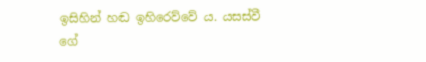ඉසිහින් හඬ ඉහිරෙව්වේ ය. යසස්වී ගේ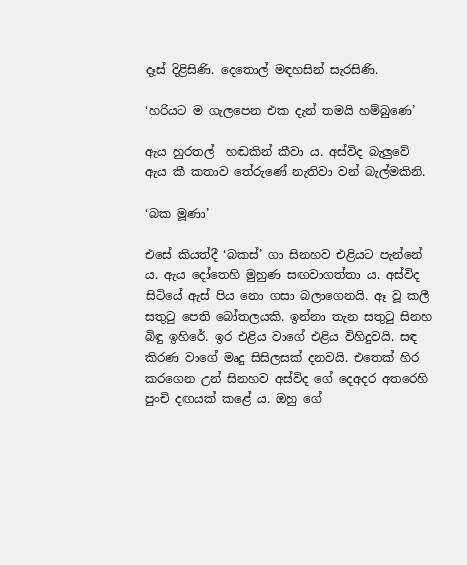දෑස් දිළිසිණි. දෙතොල් මඳහසින් සැරසිණි.

‘හරියට ම ගැලපෙන එක දැන් තමයි හම්බුණෙ’

ඇය හුරතල්  හඬකින් කීවා ය. අස්විද බැලුවේ ඇය කී කතාව තේරුණේ නැතිවා වන් බැල්මකිනි.

‘බක මූණා’

එසේ කියත්දී ‘බකස්’ ගා සිනහව එළියට පැන්නේ ය. ඇය දෝතෙහි මුහුණ සඟවාගත්තා ය. අස්විද සිටියේ ඇස් පිය නො ගසා බලාගෙනයි. ඈ වූ කලී සතුටු පෙති බෝතලයකි. ඉන්නා තැන සතුටු සිනහ බිඳු ඉහිරේ. ඉර එළිය වාගේ එළිය විහිදුවයි. සඳ කිරණ වාගේ මෘදු සිසිලසක් දනවයි. එතෙක් හිර කරගෙන උන් සිනහව අස්විද ගේ දෙඅදර අතරෙහි පුංචි දඟයක් කළේ ය. ඔහු ගේ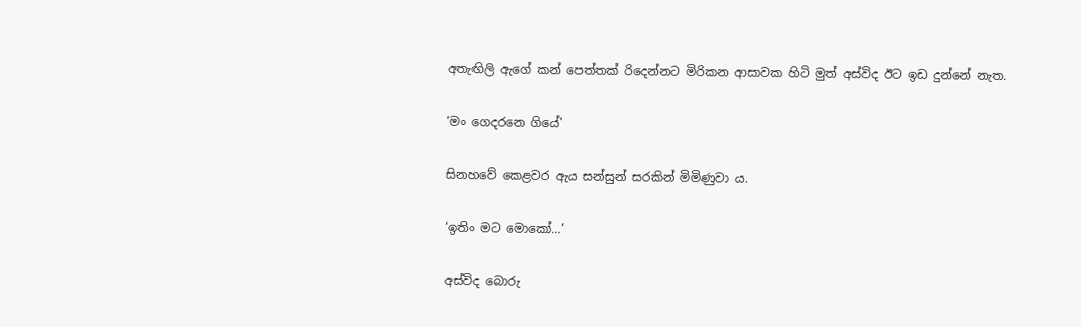අතැඟිලි ඇගේ කන් පෙත්තක් රිදෙන්නට මිරිකන ආසාවක හිටි මුත් අස්විද ඊට ඉඩ දුන්නේ නැත.

‘මං ගෙදරනෙ ගියේ’

සිනහවේ කෙළවර ඇය සන්සුන් සරකින් මිමිණුවා ය.

‘ඉතිං මට මොකෝ…’

අස්විද බොරු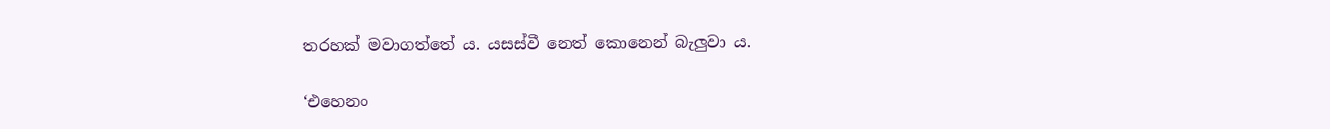තරහක් මවාගත්තේ ය. යසස්වී නෙත් කොනෙන් බැලුවා ය.

‘එහෙනං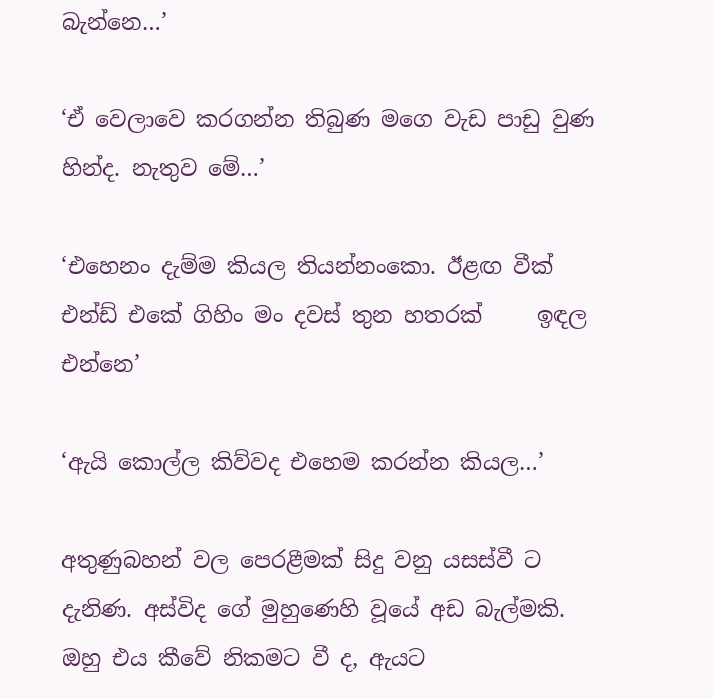බැන්නෙ…’

‘ඒ වෙලාවෙ කරගන්න තිබුණ මගෙ වැඩ පාඩු වුණ හින්ද. නැතුව මේ…’

‘එහෙනං දැම්ම කියල තියන්නංකො. ඊළඟ වීක් එන්ඩ් එකේ ගිහිං මං දවස් තුන හතරක්     ඉඳල එන්නෙ’

‘ඇයි කොල්ල කිව්වද එහෙම කරන්න කියල…’

අතුණුබහන් වල පෙරළීමක් සිදු වනු යසස්වී ට දැනිණ. අස්විද ගේ මුහුණෙහි වූයේ අඩ බැල්මකි. ඔහු එය කීවේ නිකමට වී ද, ඇයට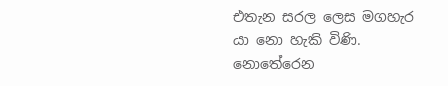එතැන සරල ලෙස මගහැර යා නො හැකි විණි. නොතේරෙන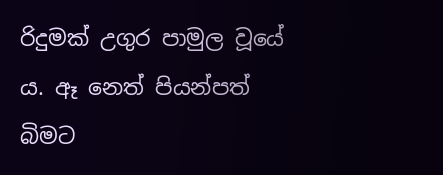රිදුමක් උගුර පාමුල වූයේ ය. ඈ නෙත් පියන්පත් බිමට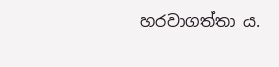හරවාගත්තා ය.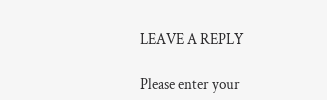LEAVE A REPLY

Please enter your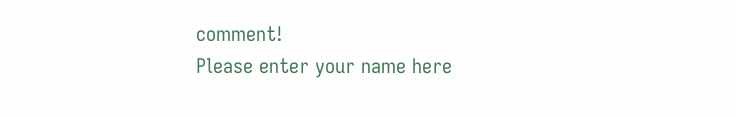comment!
Please enter your name here